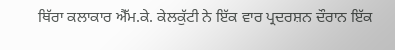ਥਿੱਰਾ ਕਲਾਕਾਰ ਐੱਮ.ਕੇ. ਕੇਲਕੁੱਟੀ ਨੇ ਇੱਕ ਵਾਰ ਪ੍ਰਦਰਸ਼ਨ ਦੌਰਾਨ ਇੱਕ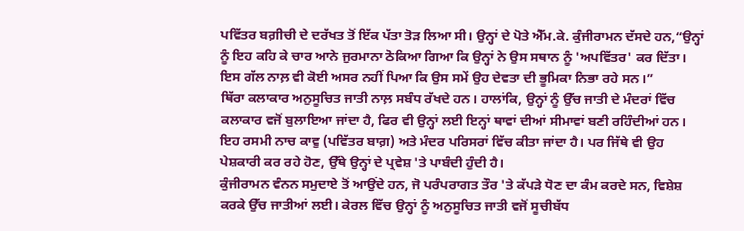ਪਵਿੱਤਰ ਬਗ਼ੀਚੀ ਦੇ ਦਰੱਖਤ ਤੋਂ ਇੱਕ ਪੱਤਾ ਤੋੜ ਲਿਆ ਸੀ। ਉਨ੍ਹਾਂ ਦੇ ਪੋਤੇ ਐੱਮ.ਕੇ. ਕੁੰਜੀਰਾਮਨ ਦੱਸਦੇ ਹਨ,“ਉਨ੍ਹਾਂ ਨੂੰ ਇਹ ਕਹਿ ਕੇ ਚਾਰ ਆਨੇ ਜੁਰਮਾਨਾ ਠੋਕਿਆ ਗਿਆ ਕਿ ਉਨ੍ਹਾਂ ਨੇ ਉਸ ਸਥਾਨ ਨੂੰ 'ਅਪਵਿੱਤਰ' ਕਰ ਦਿੱਤਾ। ਇਸ ਗੱਲ ਨਾਲ਼ ਵੀ ਕੋਈ ਅਸਰ ਨਹੀਂ ਪਿਆ ਕਿ ਉਸ ਸਮੇਂ ਉਹ ਦੇਵਤਾ ਦੀ ਭੂਮਿਕਾ ਨਿਭਾ ਰਹੇ ਸਨ।”
ਥਿੱਰਾ ਕਲਾਕਾਰ ਅਨੁਸੂਚਿਤ ਜਾਤੀ ਨਾਲ਼ ਸਬੰਧ ਰੱਖਦੇ ਹਨ। ਹਾਲਾਂਕਿ, ਉਨ੍ਹਾਂ ਨੂੰ ਉੱਚ ਜਾਤੀ ਦੇ ਮੰਦਰਾਂ ਵਿੱਚ ਕਲਾਕਾਰ ਵਜੋਂ ਬੁਲਾਇਆ ਜਾਂਦਾ ਹੈ, ਫਿਰ ਵੀ ਉਨ੍ਹਾਂ ਲਈ ਇਨ੍ਹਾਂ ਥਾਵਾਂ ਦੀਆਂ ਸੀਮਾਵਾਂ ਬਣੀ ਰਹਿੰਦੀਆਂ ਹਨ। ਇਹ ਰਸਮੀ ਨਾਚ ਕਾਵੁ (ਪਵਿੱਤਰ ਬਾਗ਼) ਅਤੇ ਮੰਦਰ ਪਰਿਸਰਾਂ ਵਿੱਚ ਕੀਤਾ ਜਾਂਦਾ ਹੈ। ਪਰ ਜਿੱਥੇ ਵੀ ਉਹ ਪੇਸ਼ਕਾਰੀ ਕਰ ਰਹੇ ਹੋਣ, ਉੱਥੇ ਉਨ੍ਹਾਂ ਦੇ ਪ੍ਰਵੇਸ਼ 'ਤੇ ਪਾਬੰਦੀ ਹੁੰਦੀ ਹੈ।
ਕੁੰਜੀਰਾਮਨ ਵੰਨਨ ਸਮੁਦਾਏ ਤੋਂ ਆਉਂਦੇ ਹਨ, ਜੋ ਪਰੰਪਰਾਗਤ ਤੌਰ 'ਤੇ ਕੱਪੜੇ ਧੋਣ ਦਾ ਕੰਮ ਕਰਦੇ ਸਨ, ਵਿਸ਼ੇਸ਼ ਕਰਕੇ ਉੱਚ ਜਾਤੀਆਂ ਲਈ। ਕੇਰਲ ਵਿੱਚ ਉਨ੍ਹਾਂ ਨੂੰ ਅਨੁਸੂਚਿਤ ਜਾਤੀ ਵਜੋਂ ਸੂਚੀਬੱਧ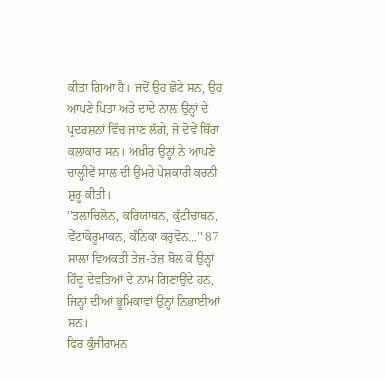ਕੀਤਾ ਗਿਆ ਹੈ। ਜਦੋਂ ਉਹ ਛੋਟੇ ਸਨ, ਉਹ ਆਪਣੇ ਪਿਤਾ ਅਤੇ ਦਾਦੇ ਨਾਲ਼ ਉਨ੍ਹਾਂ ਦੇ ਪ੍ਰਦਰਸ਼ਨਾਂ ਵਿੱਚ ਜਾਣ ਲੱਗੇ, ਜੋ ਦੋਵੇਂ ਥਿੱਰਾ ਕਲਾਕਾਰ ਸਨ। ਅਖ਼ੀਰ ਉਨ੍ਹਾਂ ਨੇ ਆਪਣੇ ਚਾਲ੍ਹੀਵੇਂ ਸਾਲ ਦੀ ਉਮਰੇ ਪੇਸ਼ਕਾਰੀ ਕਰਨੀ ਸ਼ੁਰੂ ਕੀਤੀ।
''ਤਲਾਚਿਲੋਨ, ਕਰਿਯਾਥਨ, ਕੁੱਟੀਚਾਥਨ, ਵੇੱਟਾਕੋਰੂਮਾਕਨ, ਕੰਨਿਕਾ ਕਰੁਵੋਨ...'' 87 ਸਾਲਾ ਵਿਅਕਤੀ ਤੇਜ਼-ਤੇਜ਼ ਬੋਲ ਕੇ ਉਨ੍ਹਾਂ ਹਿੰਦੂ ਦੇਵਤਿਆਂ ਦੇ ਨਾਮ ਗਿਣਾਉਂਦੇ ਹਨ, ਜਿਨ੍ਹਾਂ ਦੀਆਂ ਭੂਮਿਕਾਵਾਂ ਉਨ੍ਹਾਂ ਨਿਭਾਈਆਂ ਸਨ।
ਫਿਰ ਕੁੰਜੀਰਾਮਨ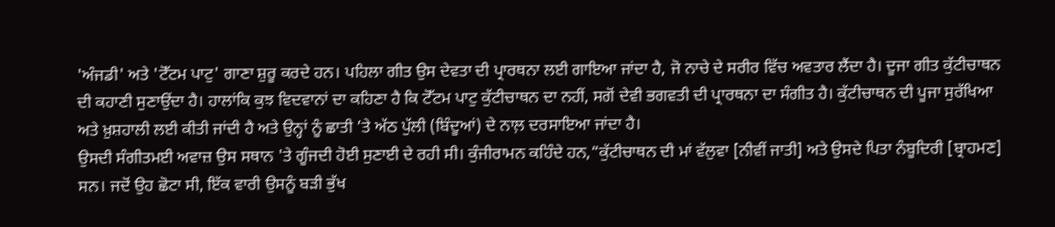'ਅੰਜਡੀ' ਅਤੇ 'ਟੋੱਟਮ ਪਾਟੁ' ਗਾਣਾ ਸ਼ੁਰੂ ਕਰਦੇ ਹਨ। ਪਹਿਲਾ ਗੀਤ ਉਸ ਦੇਵਤਾ ਦੀ ਪ੍ਰਾਰਥਨਾ ਲਈ ਗਾਇਆ ਜਾਂਦਾ ਹੈ, ਜੋ ਨਾਚੇ ਦੇ ਸਰੀਰ ਵਿੱਚ ਅਵਤਾਰ ਲੈਂਦਾ ਹੈ। ਦੂਜਾ ਗੀਤ ਕੁੱਟੀਚਾਥਨ ਦੀ ਕਹਾਣੀ ਸੁਣਾਉਂਦਾ ਹੈ। ਹਾਲਾਂਕਿ ਕੁਝ ਵਿਦਵਾਨਾਂ ਦਾ ਕਹਿਣਾ ਹੈ ਕਿ ਟੋੱਟਮ ਪਾਟੁ ਕੁੱਟੀਚਾਥਨ ਦਾ ਨਹੀਂ, ਸਗੋਂ ਦੇਵੀ ਭਗਵਤੀ ਦੀ ਪ੍ਰਾਰਥਨਾ ਦਾ ਸੰਗੀਤ ਹੈ। ਕੁੱਟੀਚਾਥਨ ਦੀ ਪੂਜਾ ਸੁਰੱਖਿਆ ਅਤੇ ਖ਼ੁਸ਼ਹਾਲੀ ਲਈ ਕੀਤੀ ਜਾਂਦੀ ਹੈ ਅਤੇ ਉਨ੍ਹਾਂ ਨੂੰ ਛਾਤੀ ’ਤੇ ਅੱਠ ਪੁੱਲੀ (ਬਿੰਦੂਆਂ) ਦੇ ਨਾਲ਼ ਦਰਸਾਇਆ ਜਾਂਦਾ ਹੈ।
ਉਸਦੀ ਸੰਗੀਤਮਈ ਅਵਾਜ਼ ਉਸ ਸਥਾਨ 'ਤੇ ਗੂੰਜਦੀ ਹੋਈ ਸੁਣਾਈ ਦੇ ਰਹੀ ਸੀ। ਕੁੰਜੀਰਾਮਨ ਕਹਿੰਦੇ ਹਨ,“ਕੁੱਟੀਚਾਥਨ ਦੀ ਮਾਂ ਵੱਲੁਵਾ [ਨੀਵੀਂ ਜਾਤੀ] ਅਤੇ ਉਸਦੇ ਪਿਤਾ ਨੰਬੂਦਿਰੀ [ਬ੍ਰਾਹਮਣ] ਸਨ। ਜਦੋਂ ਉਹ ਛੋਟਾ ਸੀ, ਇੱਕ ਵਾਰੀ ਉਸਨੂੰ ਬੜੀ ਭੁੱਖ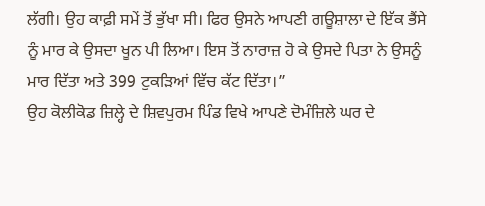ਲੱਗੀ। ਉਹ ਕਾਫ਼ੀ ਸਮੇਂ ਤੋਂ ਭੁੱਖਾ ਸੀ। ਫਿਰ ਉਸਨੇ ਆਪਣੀ ਗਊਸ਼ਾਲਾ ਦੇ ਇੱਕ ਭੈਂਸੇ ਨੂੰ ਮਾਰ ਕੇ ਉਸਦਾ ਖੂਨ ਪੀ ਲਿਆ। ਇਸ ਤੋਂ ਨਾਰਾਜ਼ ਹੋ ਕੇ ਉਸਦੇ ਪਿਤਾ ਨੇ ਉਸਨੂੰ ਮਾਰ ਦਿੱਤਾ ਅਤੇ 399 ਟੁਕੜਿਆਂ ਵਿੱਚ ਕੱਟ ਦਿੱਤਾ।”
ਉਹ ਕੋਲੀਕੋਡ ਜ਼ਿਲ੍ਹੇ ਦੇ ਸ਼ਿਵਪੁਰਮ ਪਿੰਡ ਵਿਖੇ ਆਪਣੇ ਦੋਮੰਜ਼ਿਲੇ ਘਰ ਦੇ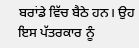ਬਰਾਂਡੇ ਵਿੱਚ ਬੈਠੇ ਹਨ। ਉਹ ਇਸ ਪੱਤਰਕਾਰ ਨੂੰ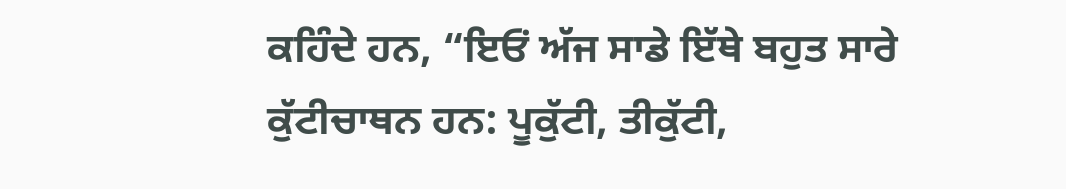ਕਹਿੰਦੇ ਹਨ, “ਇਓਂ ਅੱਜ ਸਾਡੇ ਇੱਥੇ ਬਹੁਤ ਸਾਰੇ ਕੁੱਟੀਚਾਥਨ ਹਨ: ਪੂਕੁੱਟੀ, ਤੀਕੁੱਟੀ,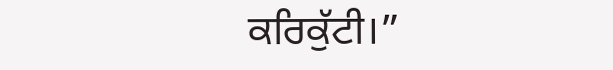ਕਰਿਕੁੱਟੀ।”